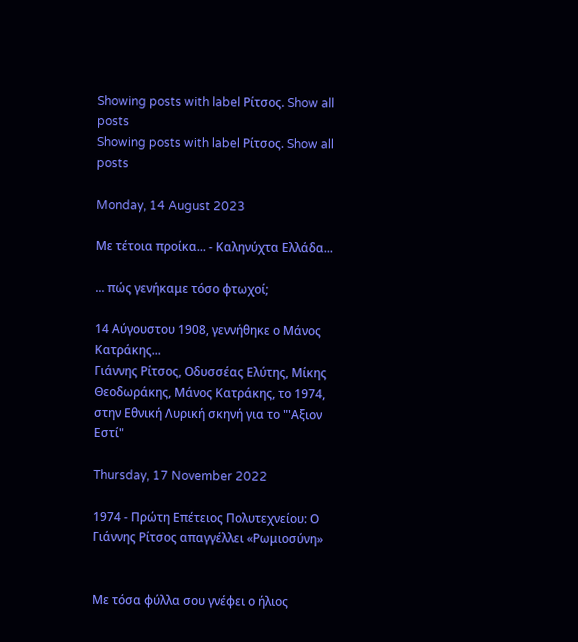Showing posts with label Ρίτσος. Show all posts
Showing posts with label Ρίτσος. Show all posts

Monday, 14 August 2023

Με τέτοια προίκα... - Καληνύχτα Ελλάδα...

... πώς γενήκαμε τόσο φτωχοί;

14 Αύγουστου 1908, γεννήθηκε ο Μάνος Κατράκης...
Γιάννης Ρίτσος, Οδυσσέας Ελύτης, Μίκης Θεοδωράκης, Μάνος Κατράκης, το 1974, στην Εθνική Λυρική σκηνή για το "'Αξιον Εστί"

Thursday, 17 November 2022

1974 - Πρώτη Επέτειος Πολυτεχνείου: Ο Γιάννης Ρίτσος απαγγέλλει «Ρωμιοσύνη»


Με τόσα φύλλα σου γνέφει ο ήλιος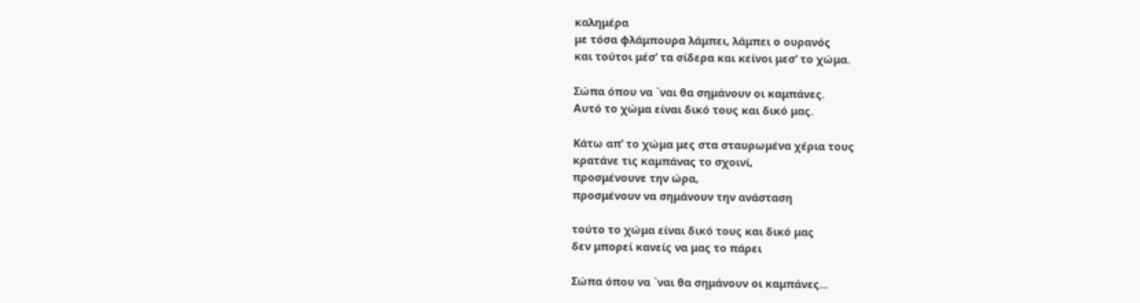καλημέρα
με τόσα φλάμπουρα λάμπει, λάμπει ο ουρανός
και τούτοι μέσ’ τα σίδερα και κείνοι μεσ’ το χώμα.

Σώπα όπου να `ναι θα σημάνουν οι καμπάνες.
Αυτό το χώμα είναι δικό τους και δικό μας.

Κάτω απ’ το χώμα μες στα σταυρωμένα χέρια τους
κρατάνε τις καμπάνας το σχοινί,
προσμένουνε την ώρα,
προσμένουν να σημάνουν την ανάσταση

τούτο το χώμα είναι δικό τους και δικό μας
δεν μπορεί κανείς να μας το πάρει

Σώπα όπου να `ναι θα σημάνουν οι καμπάνες...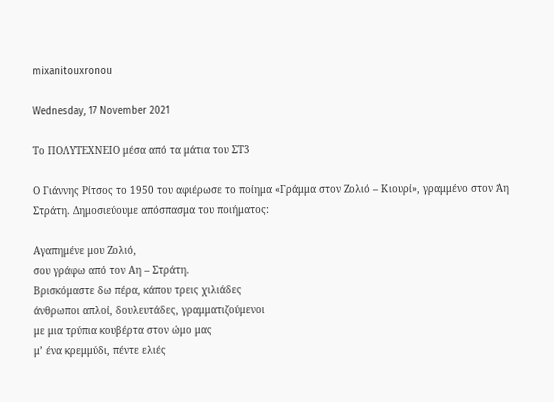mixanitouxronou

Wednesday, 17 November 2021

Το ΠΟΛΥΤΕΧΝΕΙΟ μέσα από τα μάτια του ΣΤ3

Ο Γιάννης Ρίτσος το 1950 του αφιέρωσε το ποίημα «Γράμμα στον Ζολιό – Κιουρί», γραμμένο στον Άη Στράτη. Δημοσιεύουμε απόσπασμα του ποιήματος:

Αγαπημένε μου Ζολιό,
σου γράφω από τον Αη – Στράτη.
Βρισκόμαστε δω πέρα, κάπου τρεις χιλιάδες
άνθρωποι απλοί, δουλευτάδες, γραμματιζούμενοι
με μια τρύπια κουβέρτα στον ώμο μας
μ’ ένα κρεμμύδι, πέντε ελιές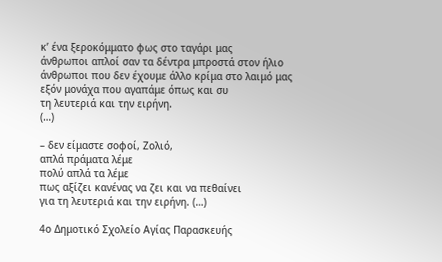κ’ ένα ξεροκόμματο φως στο ταγάρι μας
άνθρωποι απλοί σαν τα δέντρα μπροστά στον ήλιο
άνθρωποι που δεν έχουμε άλλο κρίμα στο λαιμό μας
εξόν μονάχα που αγαπάμε όπως και συ
τη λευτεριά και την ειρήνη.
(…)

– δεν είμαστε σοφοί, Ζολιό,
απλά πράματα λέμε
πολύ απλά τα λέμε
πως αξίζει κανένας να ζει και να πεθαίνει
για τη λευτεριά και την ειρήνη. (…)

4ο Δημοτικό Σχολείο Αγίας Παρασκευής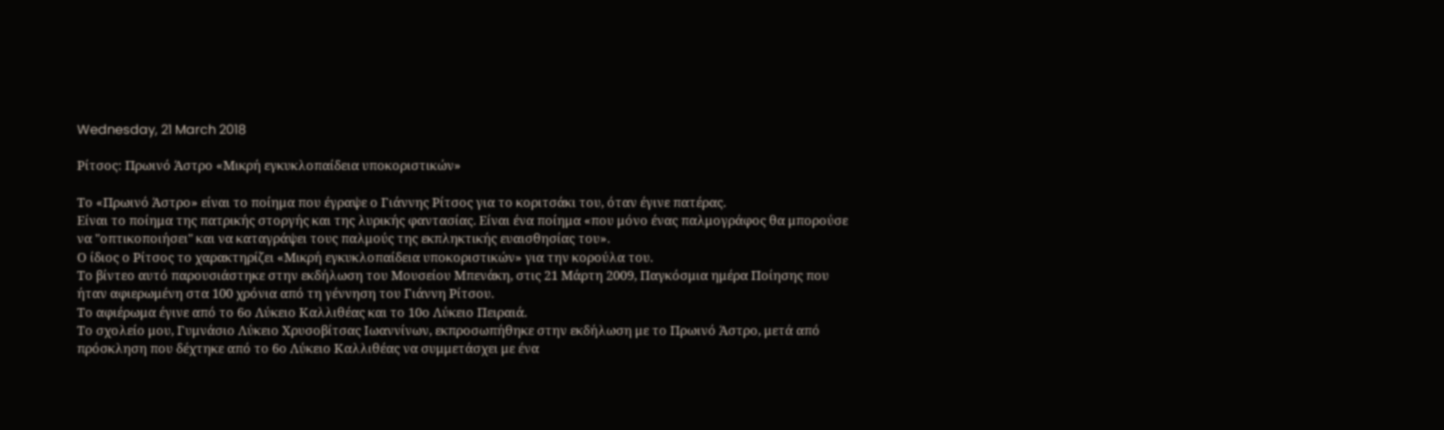Wednesday, 21 March 2018

Ρίτσος: Πρωινό Άστρο «Μικρή εγκυκλοπαίδεια υποκοριστικών»

Το «Πρωινό Άστρο» είναι το ποίημα που έγραψε ο Γιάννης Ρίτσος για το κοριτσάκι του, όταν έγινε πατέρας.
Είναι το ποίημα της πατρικής στοργής και της λυρικής φαντασίας. Είναι ένα ποίημα «που μόνο ένας παλμογράφος θα μπορούσε να "οπτικοποιήσει" και να καταγράψει τους παλμούς της εκπληκτικής ευαισθησίας του».
Ο ίδιος ο Ρίτσος το χαρακτηρίζει «Μικρή εγκυκλοπαίδεια υποκοριστικών» για την κορούλα του.
Το βίντεο αυτό παρουσιάστηκε στην εκδήλωση του Μουσείου Μπενάκη, στις 21 Μάρτη 2009, Παγκόσμια ημέρα Ποίησης που ήταν αφιερωμένη στα 100 χρόνια από τη γέννηση του Γιάννη Ρίτσου.
Το αφιέρωμα έγινε από το 6ο Λύκειο Καλλιθέας και το 10ο Λύκειο Πειραιά.
Το σχολείο μου, Γυμνάσιο Λύκειο Χρυσοβίτσας Ιωαννίνων, εκπροσωπήθηκε στην εκδήλωση με το Πρωινό Άστρο, μετά από πρόσκληση που δέχτηκε από το 6ο Λύκειο Καλλιθέας να συμμετάσχει με ένα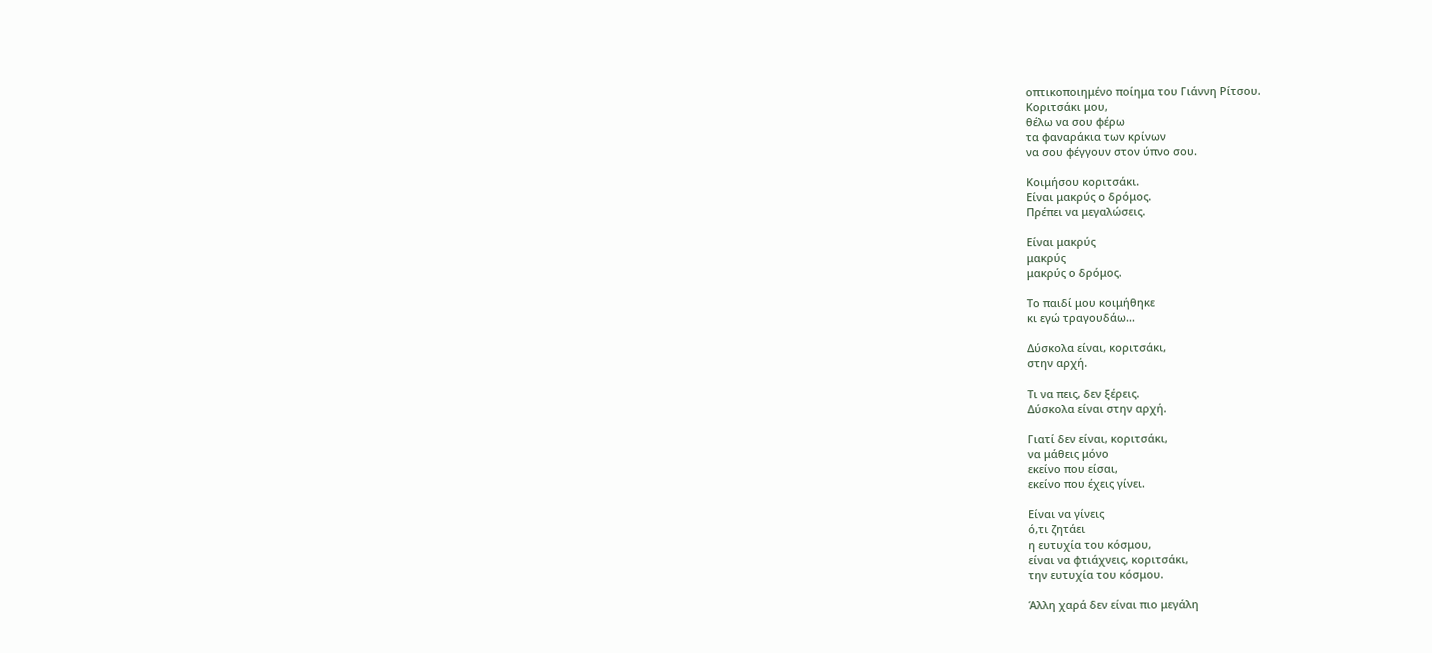οπτικοποιημένο ποίημα του Γιάννη Ρίτσου.
Κοριτσάκι μου,
θέλω να σου φέρω
τα φαναράκια των κρίνων
να σου φέγγουν στον ύπνο σου.

Κοιμήσου κοριτσάκι.
Είναι μακρύς ο δρόμος.
Πρέπει να μεγαλώσεις.

Είναι μακρύς
μακρύς
μακρύς ο δρόμος.

Το παιδί μου κοιμήθηκε
κι εγώ τραγουδάω...

Δύσκολα είναι, κοριτσάκι,
στην αρχή.

Τι να πεις, δεν ξέρεις.
Δύσκολα είναι στην αρχή.

Γιατί δεν είναι, κοριτσάκι,
να μάθεις μόνο
εκείνο που είσαι,
εκείνο που έχεις γίνει.

Είναι να γίνεις
ό,τι ζητάει
η ευτυχία του κόσμου,
είναι να φτιάχνεις, κοριτσάκι,
την ευτυχία του κόσμου.

Άλλη χαρά δεν είναι πιο μεγάλη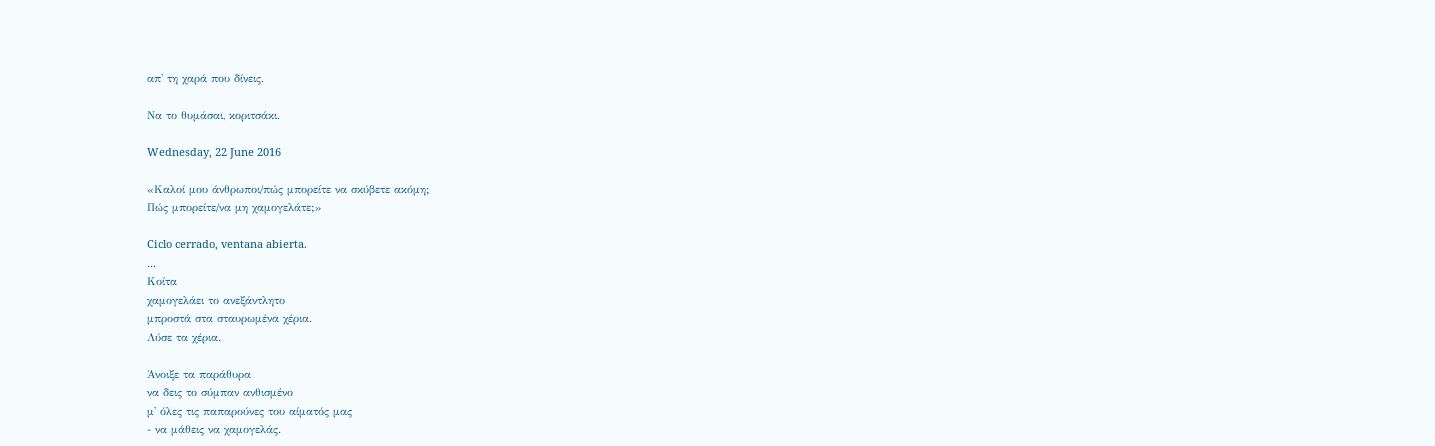απ' τη χαρά που δίνεις.

Να το θυμάσαι, κοριτσάκι.

Wednesday, 22 June 2016

«Καλοί μου άνθρωποι/πώς μπορείτε να σκύβετε ακόμη;
Πώς μπορείτε/να μη χαμογελάτε;»

Ciclo cerrado, ventana abierta.
...
Κοίτα
χαμογελάει το ανεξάντλητο
μπροστά στα σταυρωμένα χέρια.
Λύσε τα χέρια.

Άνοιξε τα παράθυρα
να δεις το σύμπαν ανθισμένο
μ' όλες τις παπαρούνες του αίματός μας
- να μάθεις να χαμογελάς.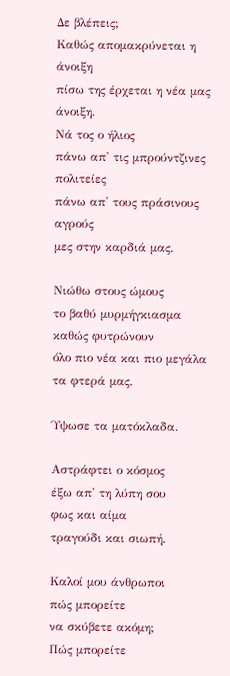Δε βλέπεις;
Καθώς απομακρύνεται η άνοιξη
πίσω της έρχεται η νέα μας άνοιξη.
Νά τος ο ήλιος
πάνω απ' τις μπρούντζινες πολιτείες
πάνω απ' τους πράσινους αγρούς
μες στην καρδιά μας.

Νιώθω στους ώμους
το βαθύ μυρμήγκιασμα
καθώς φυτρώνουν
όλο πιο νέα και πιο μεγάλα
τα φτερά μας.

Ύψωσε τα ματόκλαδα.

Αστράφτει ο κόσμος
έξω απ' τη λύπη σου
φως και αίμα
τραγούδι και σιωπή.

Καλοί μου άνθρωποι
πώς μπορείτε
να σκύβετε ακόμη;
Πώς μπορείτε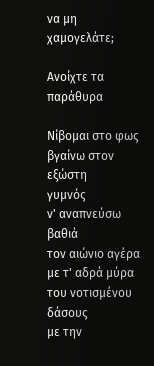να μη χαμογελάτε;

Ανοίχτε τα παράθυρα

Νίβομαι στο φως
βγαίνω στον εξώστη
γυμνός
ν' αναπνεύσω βαθιά
τον αιώνιο αγέρα
με τ' αδρά μύρα
του νοτισμένου δάσους
με την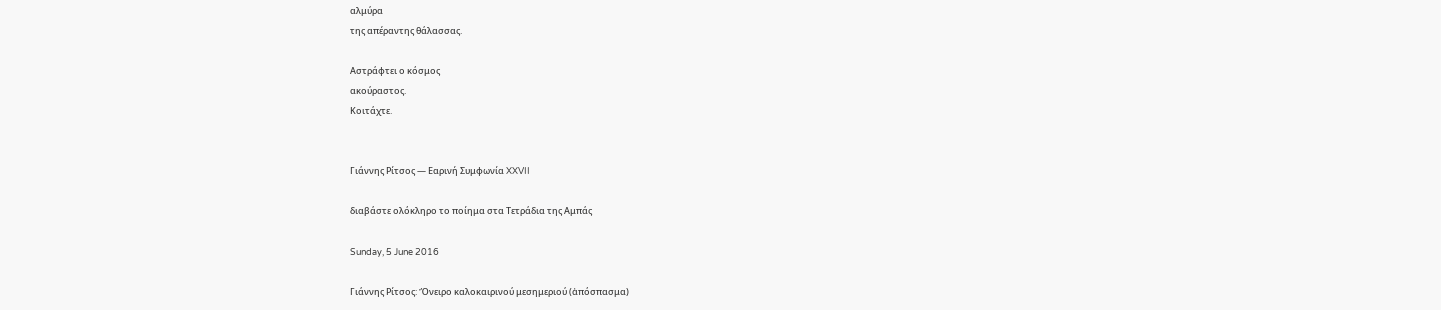αλμύρα
της απέραντης θάλασσας.

Αστράφτει ο κόσμος
ακούραστος.
Κοιτάχτε.


Γιάννης Ρίτσος — Εαρινή Συμφωνία XXVII

διαβάστε ολόκληρο το ποίημα στα Τετράδια της Αμπάς

Sunday, 5 June 2016

Γιάννης Ρίτσος: Ὄνειρο καλοκαιρινού μεσημεριού (ἀπόσπασμα)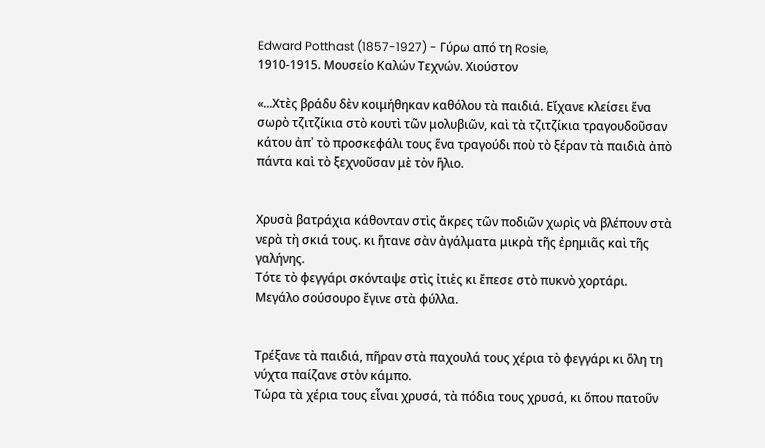Edward Potthast (1857-1927) - Γύρω από τη Rosie,
1910-1915. Μουσείο Καλών Τεχνών. Χιούστον

«...Χτὲς βράδυ δὲν κοιμήθηκαν καθόλου τὰ παιδιά. Εἴχανε κλείσει ἕνα σωρὸ τζιτζίκια στὸ κουτὶ τῶν μολυβιῶν, καὶ τὰ τζιτζίκια τραγουδοῦσαν κάτου ἀπ᾿ τὸ προσκεφάλι τους ἕνα τραγούδι ποὺ τὸ ξέραν τὰ παιδιὰ ἀπὸ πάντα καὶ τὸ ξεχνοῦσαν μὲ τὸν ἥλιο.


Χρυσὰ βατράχια κάθονταν στὶς ἄκρες τῶν ποδιῶν χωρὶς νὰ βλέπουν στὰ νερὰ τὴ σκιά τους. κι ἤτανε σὰν ἀγάλματα μικρὰ τῆς ἐρημιᾶς καὶ τῆς γαλήνης.
Τότε τὸ φεγγάρι σκόνταψε στὶς ἰτιὲς κι ἔπεσε στὸ πυκνὸ χορτάρι.
Μεγάλο σούσουρο ἔγινε στὰ φύλλα.


Τρέξανε τὰ παιδιά, πῆραν στὰ παχουλά τους χέρια τὸ φεγγάρι κι ὅλη τη νύχτα παίζανε στὸν κάμπο.
Τώρα τὰ χέρια τους εἶναι χρυσά, τὰ πόδια τους χρυσά, κι ὅπου πατοῦν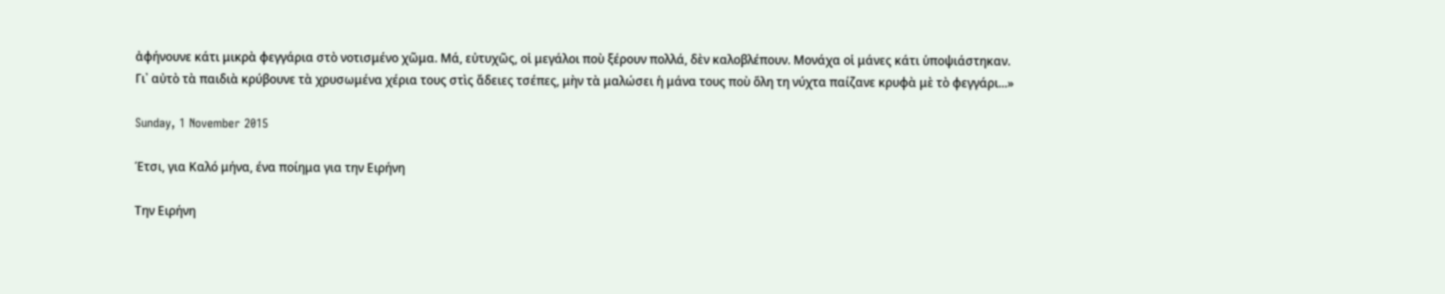ἀφήνουνε κάτι μικρὰ φεγγάρια στὸ νοτισμένο χῶμα. Μά, εὐτυχῶς, οἱ μεγάλοι ποὺ ξέρουν πολλά, δὲν καλοβλέπουν. Μονάχα οἱ μάνες κάτι ὑποψιάστηκαν.
Γι᾿ αὐτὸ τὰ παιδιὰ κρύβουνε τὰ χρυσωμένα χέρια τους στὶς ἄδειες τσέπες, μὴν τὰ μαλώσει ἡ μάνα τους ποὺ ὅλη τη νύχτα παίζανε κρυφὰ μὲ τὸ φεγγάρι...»

Sunday, 1 November 2015

Έτσι, για Καλό μήνα, ένα ποίημα για την Ειρήνη

Την Ειρήνη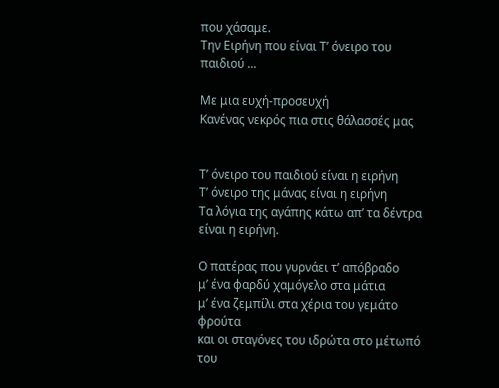που χάσαμε.
Την Ειρήνη που είναι Τ’ όνειρο του παιδιού ...

Με μια ευχή-προσευχή
Κανένας νεκρός πια στις θάλασσές μας


Τ’ όνειρο του παιδιού είναι η ειρήνη
Τ’ όνειρο της μάνας είναι η ειρήνη
Τα λόγια της αγάπης κάτω απ’ τα δέντρα
είναι η ειρήνη.

Ο πατέρας που γυρνάει τ’ απόβραδο
μ’ ένα φαρδύ χαμόγελο στα μάτια
μ’ ένα ζεμπίλι στα χέρια του γεμάτο φρούτα
και οι σταγόνες του ιδρώτα στο μέτωπό του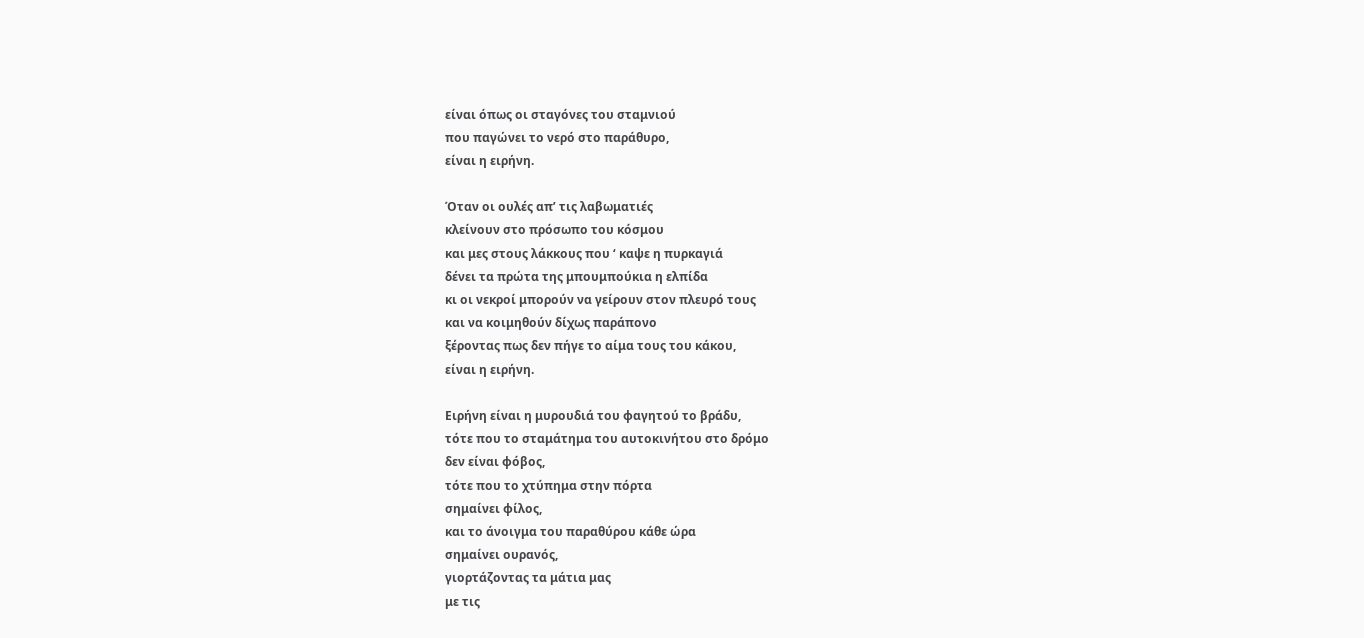είναι όπως οι σταγόνες του σταμνιού
που παγώνει το νερό στο παράθυρο,
είναι η ειρήνη.

Όταν οι ουλές απ’ τις λαβωματιές
κλείνουν στο πρόσωπο του κόσμου
και μες στους λάκκους που ‘ καψε η πυρκαγιά
δένει τα πρώτα της μπουμπούκια η ελπίδα
κι οι νεκροί μπορούν να γείρουν στον πλευρό τους
και να κοιμηθούν δίχως παράπονο
ξέροντας πως δεν πήγε το αίμα τους του κάκου,
είναι η ειρήνη.

Ειρήνη είναι η μυρουδιά του φαγητού το βράδυ,
τότε που το σταμάτημα του αυτοκινήτου στο δρόμο
δεν είναι φόβος,
τότε που το χτύπημα στην πόρτα
σημαίνει φίλος,
και το άνοιγμα του παραθύρου κάθε ώρα
σημαίνει ουρανός,
γιορτάζοντας τα μάτια μας
με τις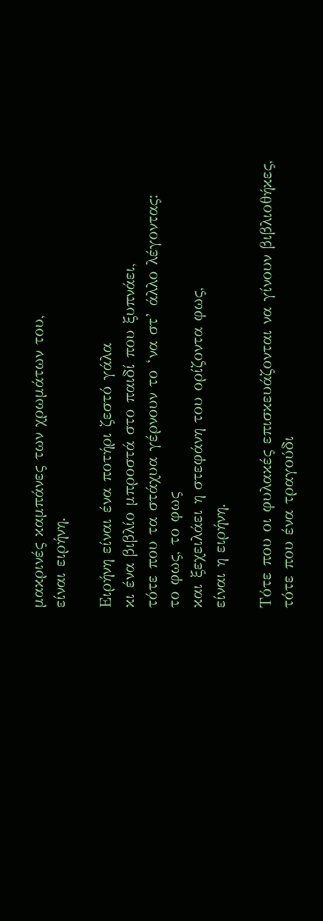μακρινές καμπάνες των χρωμάτων του,
είναι ειρήνη.

Ειρήνη είναι ένα ποτήρι ζεστό γάλα
κι ένα βιβλίο μπροστά στο παιδί που ξυπνάει,
τότε που τα στάχυα γέρνουν το ‘να στ’ άλλο λέγοντας:
το φως, το φως
και ξεχειλάει η στεφάνη του ορίζοντα φως,
είναι η ειρήνη.

Τότε που οι φυλακές επισκευάζονται να γίνουν βιβλιοθήκες,
τότε που ένα τραγούδι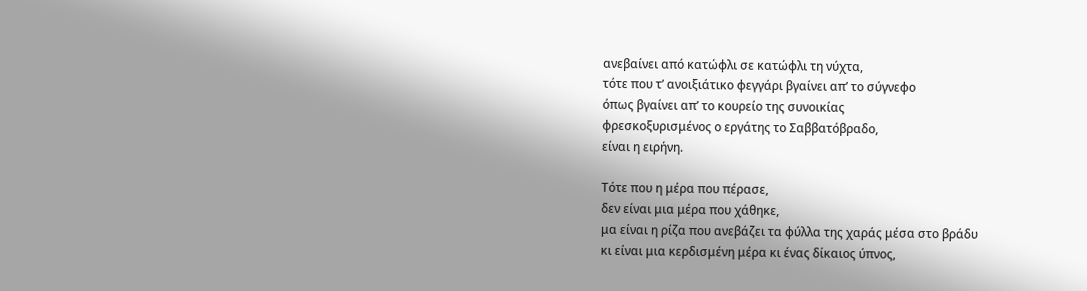ανεβαίνει από κατώφλι σε κατώφλι τη νύχτα,
τότε που τ’ ανοιξιάτικο φεγγάρι βγαίνει απ’ το σύγνεφο
όπως βγαίνει απ’ το κουρείο της συνοικίας
φρεσκοξυρισμένος ο εργάτης το Σαββατόβραδο,
είναι η ειρήνη.

Τότε που η μέρα που πέρασε,
δεν είναι μια μέρα που χάθηκε,
μα είναι η ρίζα που ανεβάζει τα φύλλα της χαράς μέσα στο βράδυ
κι είναι μια κερδισμένη μέρα κι ένας δίκαιος ύπνος,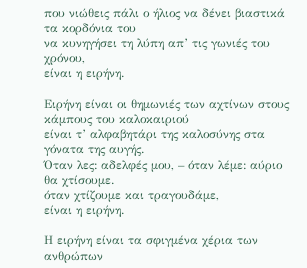που νιώθεις πάλι ο ήλιος να δένει βιαστικά τα κορδόνια του
να κυνηγήσει τη λύπη απ’ τις γωνιές του χρόνου,
είναι η ειρήνη.

Ειρήνη είναι οι θημωνιές των αχτίνων στους κάμπους του καλοκαιριού
είναι τ’ αλφαβητάρι της καλοσύνης στα γόνατα της αυγής.
Όταν λες: αδελφές μου, – όταν λέμε: αύριο θα χτίσουμε.
όταν χτίζουμε και τραγουδάμε,
είναι η ειρήνη.

Η ειρήνη είναι τα σφιγμένα χέρια των ανθρώπων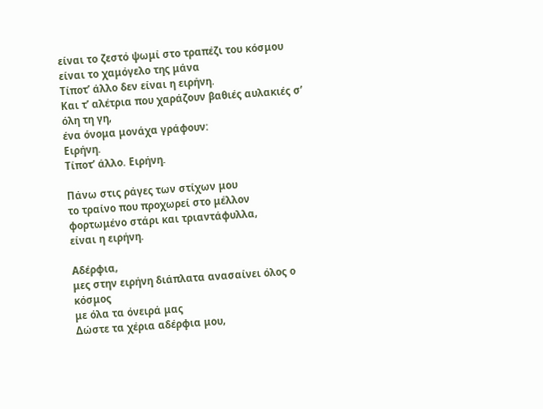είναι το ζεστό ψωμί στο τραπέζι του κόσμου
είναι το χαμόγελο της μάνα
Τίποτ’ άλλο δεν είναι η ειρήνη.
Και τ’ αλέτρια που χαράζουν βαθιές αυλακιές σ’ όλη τη γη,
ένα όνομα μονάχα γράφουν:
Ειρήνη.
Τίποτ’ άλλο. Ειρήνη.

Πάνω στις ράγες των στίχων μου
το τραίνο που προχωρεί στο μέλλον
φορτωμένο στάρι και τριαντάφυλλα,
είναι η ειρήνη.

Αδέρφια,
μες στην ειρήνη διάπλατα ανασαίνει όλος ο κόσμος
με όλα τα όνειρά μας
Δώστε τα χέρια αδέρφια μου,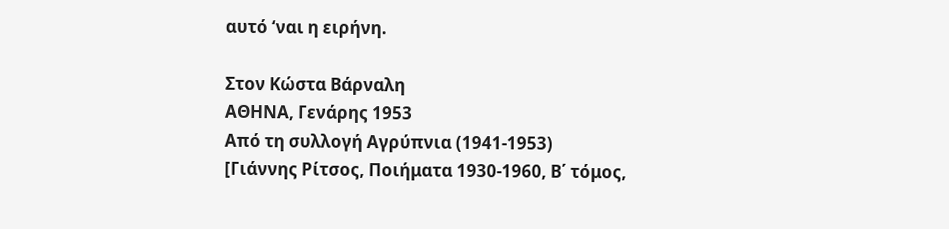αυτό ‘ναι η ειρήνη.

Στον Κώστα Βάρναλη
ΑΘΗΝΑ, Γενάρης 1953
Από τη συλλογή Αγρύπνια (1941-1953)
[Γιάννης Ρίτσος, Ποιήματα 1930-1960, Β΄ τόμος,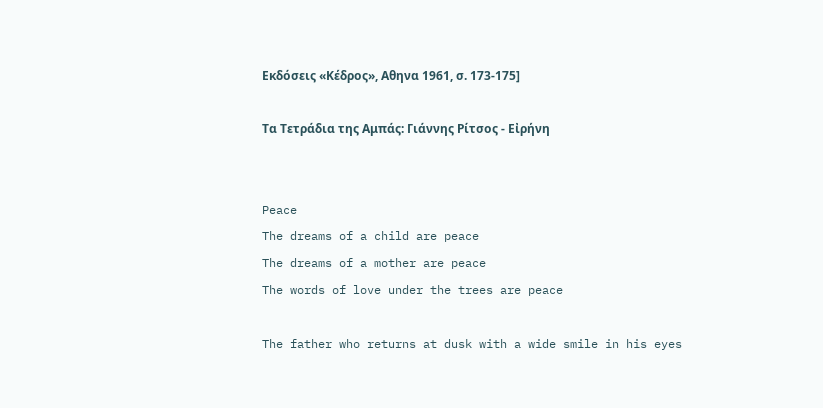Εκδόσεις «Κέδρος», Αθηνα 1961, σ. 173-175]

Τα Τετράδια της Αμπάς: Γιάννης Ρίτσος - Εἰρήνη


Peace
The dreams of a child are peace
The dreams of a mother are peace
The words of love under the trees are peace

The father who returns at dusk with a wide smile in his eyes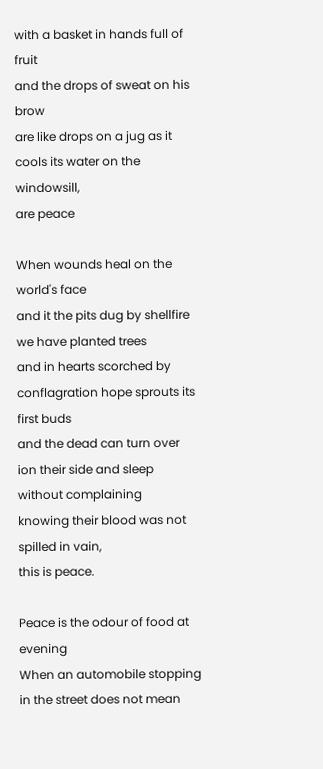with a basket in hands full of fruit
and the drops of sweat on his brow
are like drops on a jug as it cools its water on the windowsill,
are peace

When wounds heal on the world's face
and it the pits dug by shellfire we have planted trees
and in hearts scorched by conflagration hope sprouts its first buds
and the dead can turn over ion their side and sleep without complaining
knowing their blood was not spilled in vain,
this is peace.

Peace is the odour of food at evening
When an automobile stopping in the street does not mean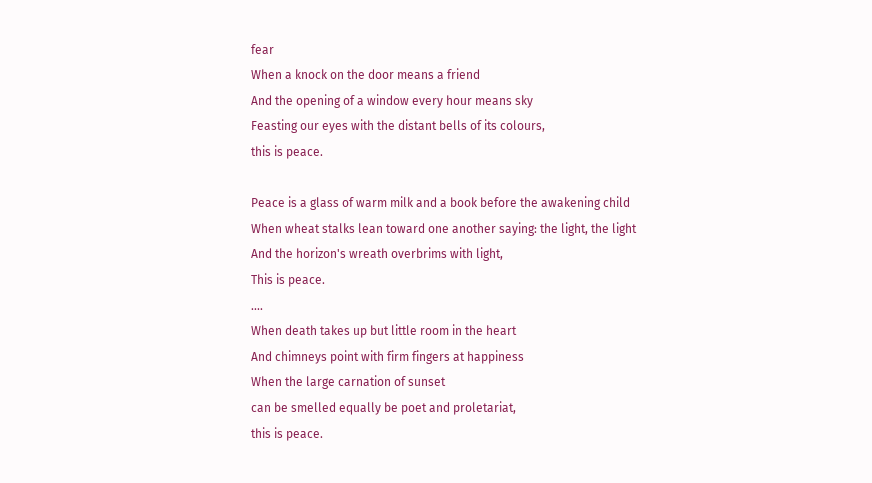fear
When a knock on the door means a friend
And the opening of a window every hour means sky
Feasting our eyes with the distant bells of its colours,
this is peace.

Peace is a glass of warm milk and a book before the awakening child
When wheat stalks lean toward one another saying: the light, the light
And the horizon's wreath overbrims with light,
This is peace.
....
When death takes up but little room in the heart
And chimneys point with firm fingers at happiness
When the large carnation of sunset
can be smelled equally be poet and proletariat,
this is peace.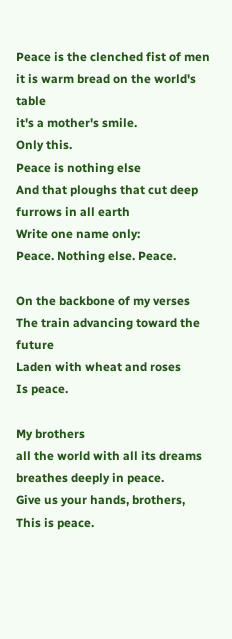Peace is the clenched fist of men
it is warm bread on the world's table
it's a mother's smile.
Only this.
Peace is nothing else
And that ploughs that cut deep furrows in all earth
Write one name only:
Peace. Nothing else. Peace.

On the backbone of my verses
The train advancing toward the future
Laden with wheat and roses
Is peace.

My brothers
all the world with all its dreams
breathes deeply in peace.
Give us your hands, brothers,
This is peace.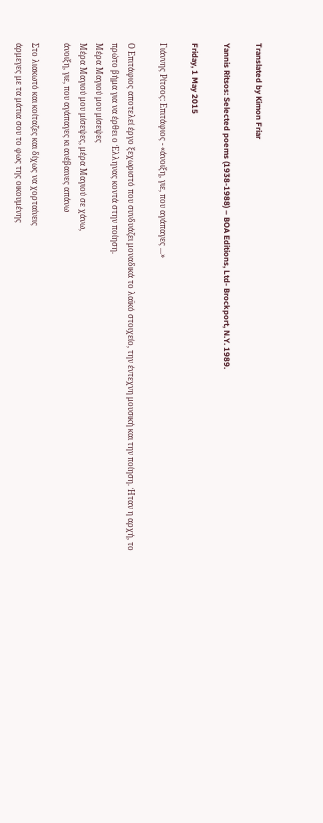Translated by Kimon Friar

Yannis Ritsos: Selected poems (1938-1988) – BOA Editions, Ltd- Brockport, N.Y. 1989.

Friday, 1 May 2015

Γιάννης Ρίτσος: Επιτάφιος - «άνοιξη, γιε, που αγάπαγες ...»

Ο Επιτάφιος αποτελεί έργο ξεχωριστό που συνδυάζει μοναδικά το λαϊκό στοιχείο, την έντεχνη μουσική και την ποίηση. Ήταν η αρχή, το πρώτο βήμα για να έρθει ο Έλληνας κοντά στην ποίηση.
Μέρα Μαγιού μου μίσεψες
Μέρα Μαγιού μου μίσεψες, μέρα Μαγιού σε χάνω,
άνοιξη, γιε, που αγάπαγες κι ανέβαινες απάνω

Στο λιακωτό και κοίταζες και δίχως να χορταίνεις
άρμεγες με τα μάτια σου το φως της οικουμένης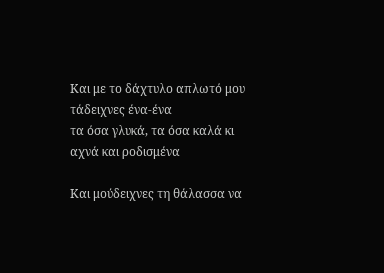Και με το δάχτυλο απλωτό μου τάδειχνες ένα-ένα
τα όσα γλυκά, τα όσα καλά κι αχνά και ροδισμένα

Και μούδειχνες τη θάλασσα να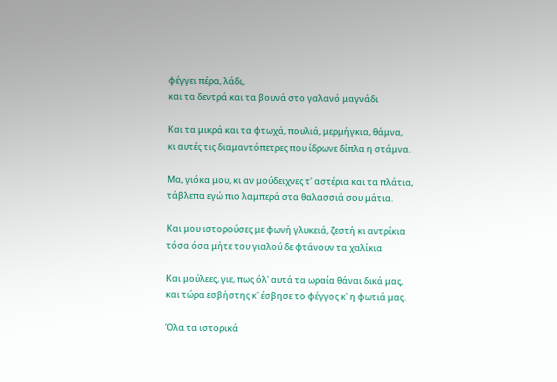φέγγει πέρα, λάδι,
και τα δεντρά και τα βουνά στο γαλανό μαγνάδι

Και τα μικρά και τα φτωχά, πουλιά, μερμήγκια, θάμνα,
κι αυτές τις διαμαντόπετρες που ίδρωνε δίπλα η στάμνα.

Μα, γιόκα μου, κι αν μούδειχνες τ' αστέρια και τα πλάτια,
τάβλεπα εγώ πιο λαμπερά στα θαλασσιά σου μάτια.

Και μου ιστορούσες με φωνή γλυκειά, ζεστή κι αντρίκια
τόσα όσα μήτε του γιαλού δε φτάνουν τα χαλίκια

Και μούλεες, γιε, πως όλ' αυτά τα ωραία θάναι δικά μας,
και τώρα εσβήστης κ' έσβησε το φέγγος κ' η φωτιά μας.

Όλα τα ιστορικά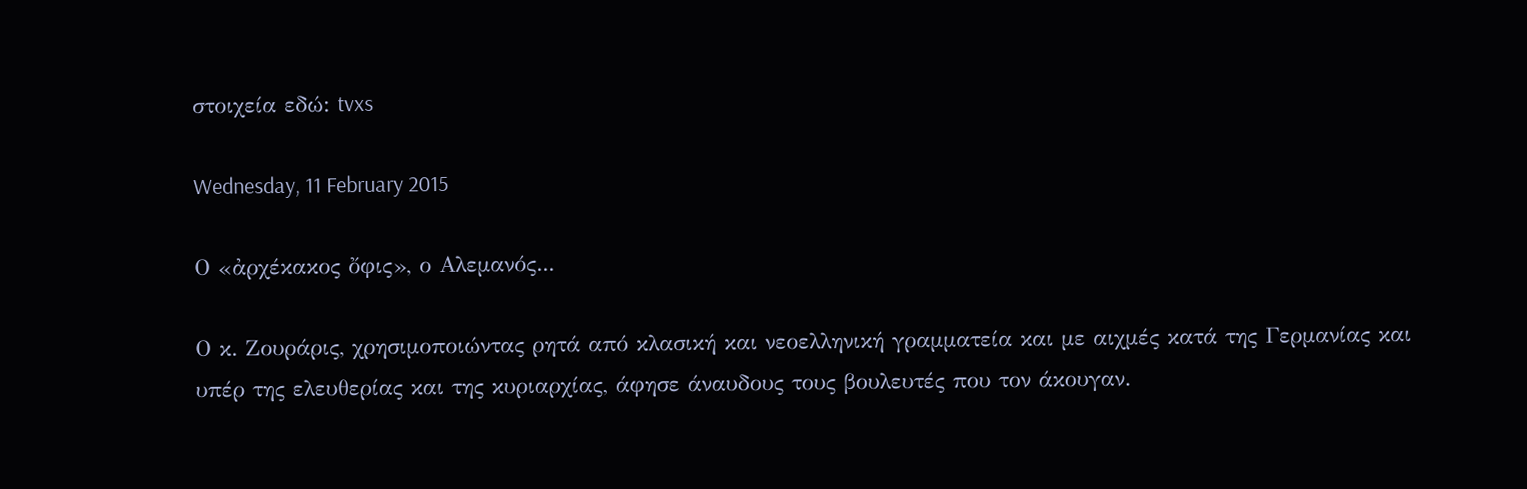στοιχεία εδώ: tvxs

Wednesday, 11 February 2015

Ο «ἀρχέκακος ὄφις», ο Αλεμανός...

Ο κ. Ζουράρις, χρησιμοποιώντας ρητά από κλασική και νεοελληνική γραμματεία και με αιχμές κατά της Γερμανίας και υπέρ της ελευθερίας και της κυριαρχίας, άφησε άναυδους τους βουλευτές που τον άκουγαν.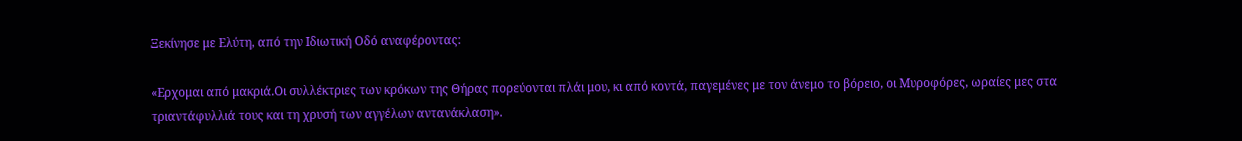Ξεκίνησε με Ελύτη, από την Ιδιωτική Οδό αναφέροντας:

«Ερχομαι από μακριά.Οι συλλέκτριες των κρόκων της Θήρας πορεύονται πλάι μου, κι από κοντά, παγεμένες με τον άνεμο το βόρειο, οι Μυροφόρες, ωραίες μες στα τριαντάφυλλιά τους και τη χρυσή των αγγέλων αντανάκλαση».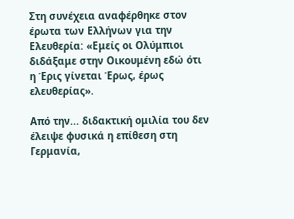Στη συνέχεια αναφέρθηκε στον έρωτα των Ελλήνων για την Ελευθερία: «Εμείς οι Ολύμπιοι διδάξαμε στην Οικουμένη εδώ ότι η Έρις γίνεται Έρως, έρως ελευθερίας».

Από την... διδακτική ομιλία του δεν έλειψε φυσικά η επίθεση στη Γερμανία,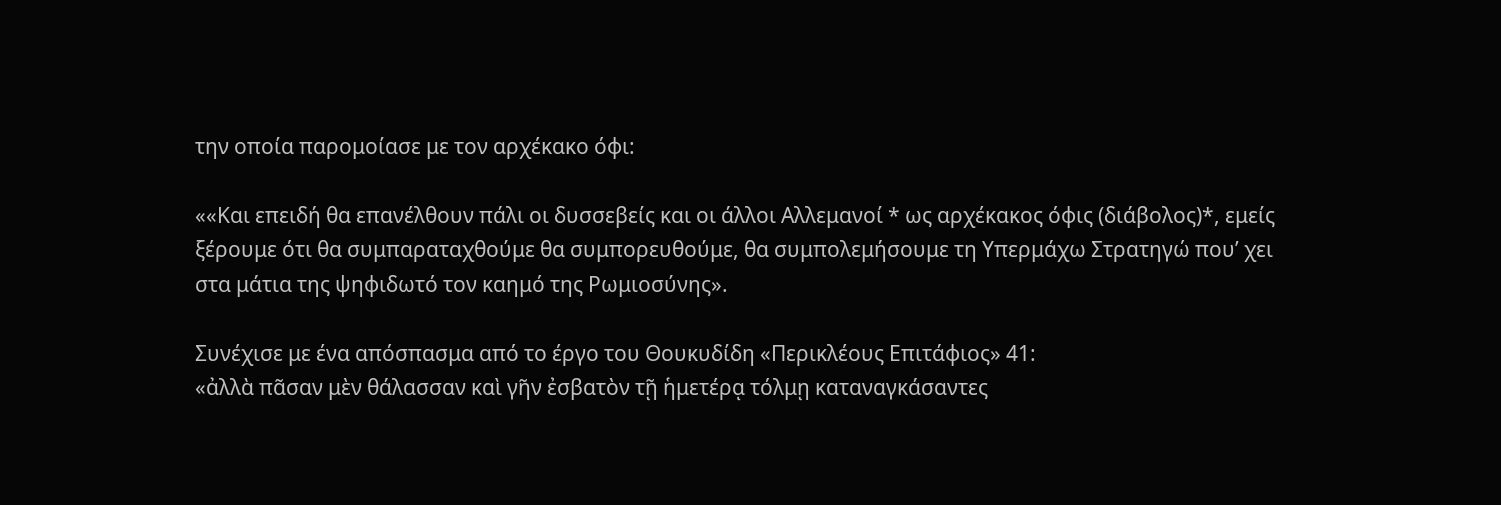την οποία παρομοίασε με τον αρχέκακο όφι:

««Και επειδή θα επανέλθουν πάλι οι δυσσεβείς και οι άλλοι Αλλεμανοί * ως αρχέκακος όφις (διάβολος)*, εμείς ξέρουμε ότι θα συμπαραταχθούμε θα συμπορευθούμε, θα συμπολεμήσουμε τη Υπερμάχω Στρατηγώ που’ χει στα μάτια της ψηφιδωτό τον καημό της Ρωμιοσύνης».

Συνέχισε με ένα απόσπασμα από το έργο του Θουκυδίδη «Περικλέους Επιτάφιος» 41:
«ἀλλὰ πᾶσαν μὲν θάλασσαν καὶ γῆν ἐσβατὸν τῇ ἡμετέρᾳ τόλμῃ καταναγκάσαντες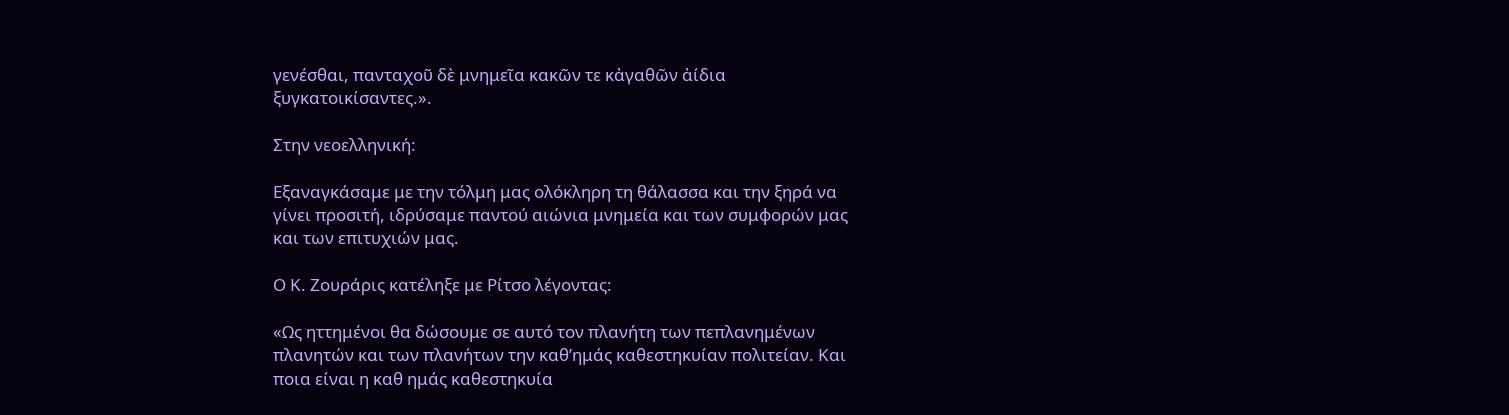γενέσθαι, πανταχοῦ δὲ μνημεῖα κακῶν τε κἀγαθῶν ἀίδια ξυγκατοικίσαντες.».

Στην νεοελληνική:

Εξαναγκάσαμε με την τόλμη μας ολόκληρη τη θάλασσα και την ξηρά να γίνει προσιτή, ιδρύσαμε παντού αιώνια μνημεία και των συμφορών μας και των επιτυχιών μας.

Ο Κ. Ζουράρις κατέληξε με Ρίτσο λέγοντας:

«Ως ηττημένοι θα δώσουμε σε αυτό τον πλανήτη των πεπλανημένων πλανητών και των πλανήτων την καθ’ημάς καθεστηκυίαν πολιτείαν. Και ποια είναι η καθ ημάς καθεστηκυία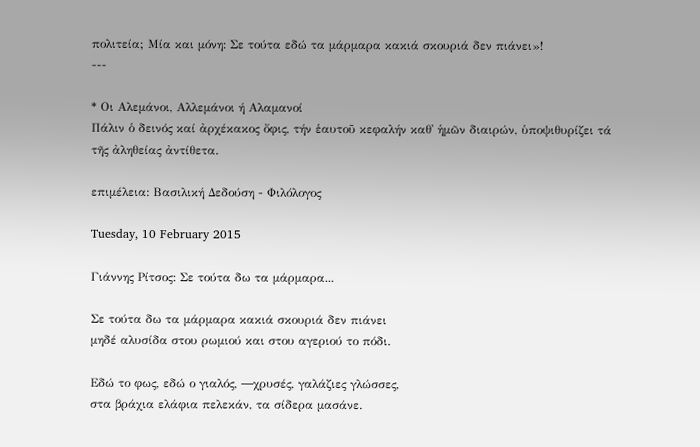πολιτεία; Μία και μόνη: Σε τούτα εδώ τα μάρμαρα κακιά σκουριά δεν πιάνει»!
---

* Οι Αλεμάνοι, Αλλεμάνοι ή Αλαμανοί
Πάλιν ὁ δεινός καί ἀρχέκακος ὄφις, τήν ἑαυτοῦ κεφαλήν καθ᾿ ἡμῶν διαιρών, ὑποψιθυρίζει τά τῆς ἀληθείας ἀντίθετα.

επιμέλεια: Βασιλική Δεδούση - Φιλόλογος

Tuesday, 10 February 2015

Γιάννης Ρίτσος: Σε τούτα δω τα μάρμαρα...

Σε τούτα δω τα μάρμαρα κακιά σκουριά δεν πιάνει
μηδέ αλυσίδα στου ρωμιού και στου αγεριού το πόδι.

Εδώ το φως, εδώ ο γιαλός, ―χρυσές, γαλάζιες γλώσσες,
στα βράχια ελάφια πελεκάν, τα σίδερα μασάνε.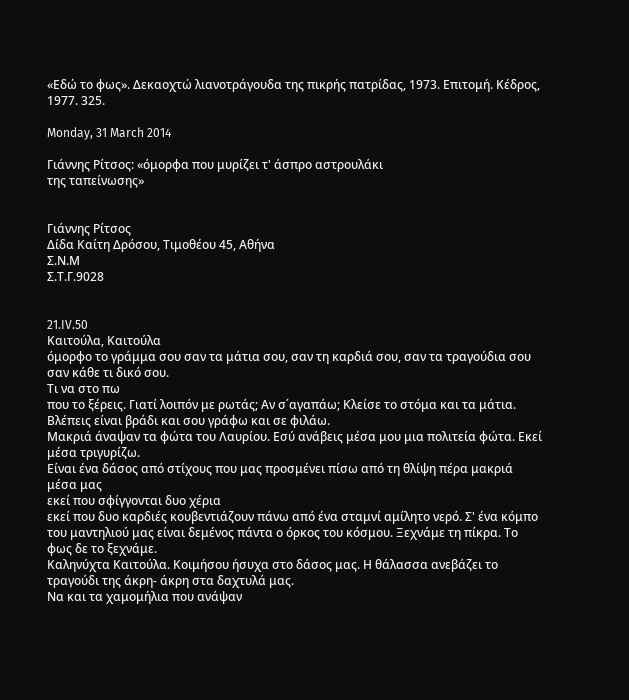«Εδώ το φως». Δεκαοχτώ λιανοτράγουδα της πικρής πατρίδας, 1973. Επιτομή. Κέδρος, 1977. 325.

Monday, 31 March 2014

Γιάννης Ρίτσος: «όμορφα που μυρίζει τ' άσπρο αστρουλάκι
της ταπείνωσης»


Γιάννης Ρίτσος
Δίδα Καίτη Δρόσου, Τιμοθέου 45, Αθήνα
Σ.Ν.Μ
Σ.Τ.Γ.9028


21.IV.50
Καιτούλα, Καιτούλα
όμορφο το γράμμα σου σαν τα μάτια σου, σαν τη καρδιά σου, σαν τα τραγούδια σου
σαν κάθε τι δικό σου.
Τι να στο πω
που το ξέρεις. Γιατί λοιπόν με ρωτάς; Αν σ΄αγαπάω; Κλείσε το στόμα και τα μάτια. Βλέπεις είναι βράδι και σου γράφω και σε φιλάω.
Μακριά άναψαν τα φώτα του Λαυρίου. Εσύ ανάβεις μέσα μου μια πολιτεία φώτα. Εκεί μέσα τριγυρίζω.
Είναι ένα δάσος από στίχους που μας προσμένει πίσω από τη θλίψη πέρα μακριά
μέσα μας
εκεί που σφίγγονται δυο χέρια
εκεί που δυο καρδιές κουβεντιάζουν πάνω από ένα σταμνί αμίλητο νερό. Σ' ένα κόμπο του μαντηλιού μας είναι δεμένος πάντα ο όρκος του κόσμου. Ξεχνάμε τη πίκρα. Το φως δε το ξεχνάμε.
Καληνύχτα Καιτούλα. Κοιμήσου ήσυχα στο δάσος μας. Η θάλασσα ανεβάζει το τραγούδι της άκρη- άκρη στα δαχτυλά μας.
Να και τα χαμομήλια που ανάψαν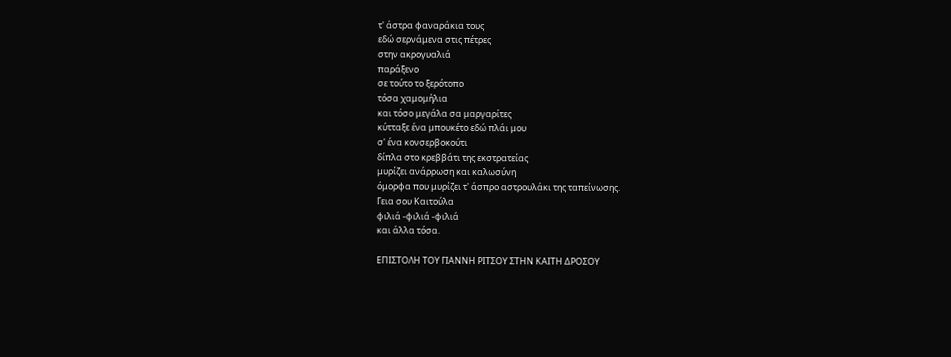τ' άστρα φαναράκια τους
εδώ σερνάμενα στις πέτρες
στην ακρογυαλιά
παράξενο
σε τούτο το ξερότοπο
τόσα χαμομήλια
και τόσο μεγάλα σα μαργαρίτες
κύτταξε ένα μπουκέτο εδώ πλάι μου
σ' ένα κονσερβοκούτι
δίπλα στο κρεββάτι της εκστρατείας
μυρίζει ανάρρωση και καλωσύνη
όμορφα που μυρίζει τ' άσπρο αστρουλάκι της ταπείνωσης.
Γεια σου Καιτούλα
φιλιά -φιλιά -φιλιά
και άλλα τόσα.

ΕΠΙΣΤΟΛΗ ΤΟΥ ΓΙΑΝΝΗ ΡΙΤΣΟΥ ΣΤΗΝ ΚΑΙΤΗ ΔΡΟΣΟΥ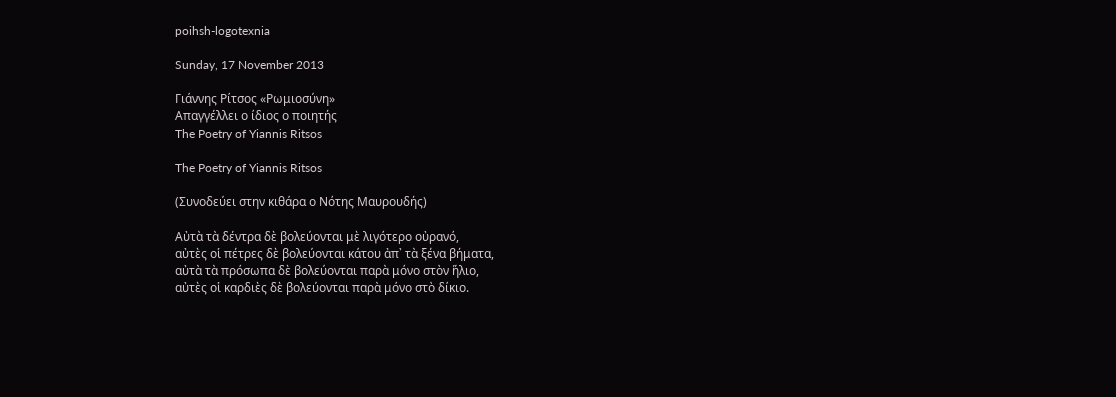poihsh-logotexnia

Sunday, 17 November 2013

Γιάννης Ρίτσος «Ρωμιοσύνη»
Απαγγέλλει ο ίδιος ο ποιητής
The Poetry of Yiannis Ritsos

The Poetry of Yiannis Ritsos

(Συνοδεύει στην κιθάρα ο Νότης Μαυρουδής)

Αὐτὰ τὰ δέντρα δὲ βολεύονται μὲ λιγότερο οὐρανό,
αὐτὲς οἱ πέτρες δὲ βολεύονται κάτου ἀπ᾿ τὰ ξένα βήματα,
αὐτὰ τὰ πρόσωπα δὲ βολεύονται παρὰ μόνο στὸν ἥλιο,
αὐτὲς οἱ καρδιὲς δὲ βολεύονται παρὰ μόνο στὸ δίκιο.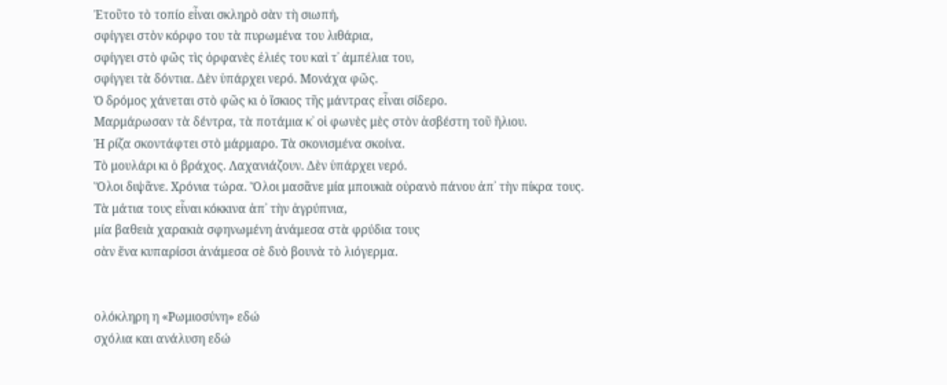Ἐτοῦτο τὸ τοπίο εἶναι σκληρὸ σὰν τὴ σιωπή,
σφίγγει στὸν κόρφο του τὰ πυρωμένα του λιθάρια,
σφίγγει στὸ φῶς τὶς ὀρφανὲς ἐλιές του καὶ τ᾿ ἀμπέλια του,
σφίγγει τὰ δόντια. Δὲν ὑπάρχει νερό. Μονάχα φῶς.
Ὁ δρόμος χάνεται στὸ φῶς κι ὁ ἴσκιος τῆς μάντρας εἶναι σίδερο.
Μαρμάρωσαν τὰ δέντρα, τὰ ποτάμια κ᾿ οἱ φωνὲς μὲς στὸν ἀσβέστη τοῦ ἥλιου.
Ἡ ρίζα σκοντάφτει στὸ μάρμαρο. Τὰ σκονισμένα σκοίνα.
Τὸ μουλάρι κι ὁ βράχος. Λαχανιάζουν. Δὲν ὑπάρχει νερό.
Ὅλοι διψᾶνε. Χρόνια τώρα. Ὅλοι μασᾶνε μία μπουκιὰ οὐρανὸ πάνου ἀπ᾿ τὴν πίκρα τους.
Τὰ μάτια τους εἶναι κόκκινα ἀπ᾿ τὴν ἀγρύπνια,
μία βαθειὰ χαρακιὰ σφηνωμένη ἀνάμεσα στὰ φρύδια τους
σὰν ἕνα κυπαρίσσι ἀνάμεσα σὲ δυὸ βουνὰ τὸ λιόγερμα.


ολόκληρη η «Ρωμιοσύνη» εδώ
σχόλια και ανάλυση εδώ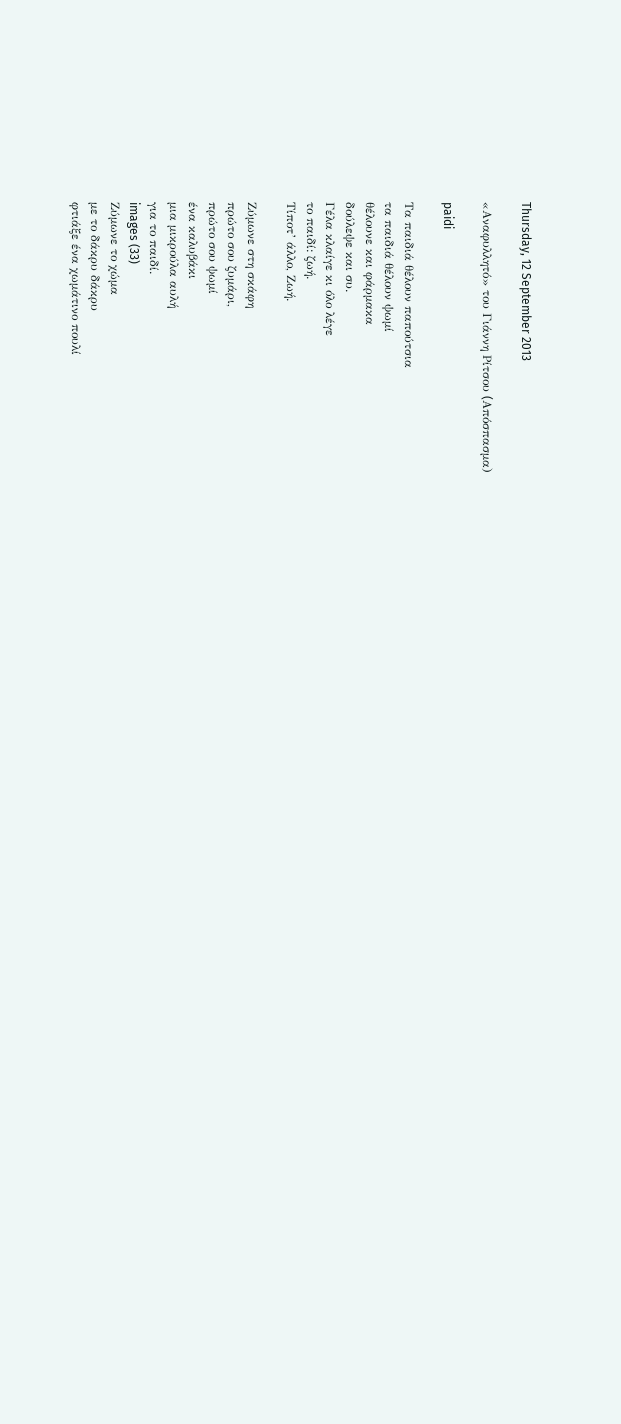Thursday, 12 September 2013

«Αναφυλλητό» του Γιάννη Ρίτσου (Aπόσπασμα)

paidi

Τα παιδιά θέλουν παπούτσια
τα παιδιά θέλουν ψωμί
θέλουνε και φάρμακα
δούλεψε και συ.
Γέλα κλαίγε κι όλο λέγε
το παιδί: ζωή.
Τίποτ’ άλλο, Ζωή.

Ζύμωνε στη σκάφη
πρώτο σου ζυμάρι,
πρώτο σου ψωμί
ένα καλυβάκι
μια μικρούλα αυλή
για το παιδί.
images (33)
Ζύμωνε το χώμα
με το δάκρυ δάκρυ
φτιάξε ένα χωμάτινο πουλί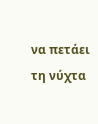να πετάει τη νύχτα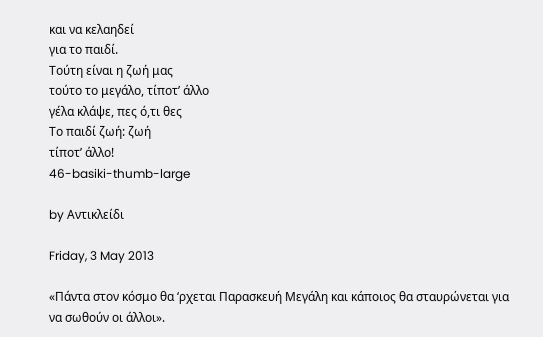και να κελαηδεί
για το παιδί.
Τούτη είναι η ζωή μας
τούτο το μεγάλο, τίποτ’ άλλο
γέλα κλάψε, πες ό,τι θες
Το παιδί ζωή: ζωή
τίποτ’ άλλο!
46-basiki-thumb-large

by Αντικλείδι

Friday, 3 May 2013

«Πάντα στον κόσμο θα ‘ρχεται Παρασκευή Μεγάλη και κάποιος θα σταυρώνεται για να σωθούν οι άλλοι».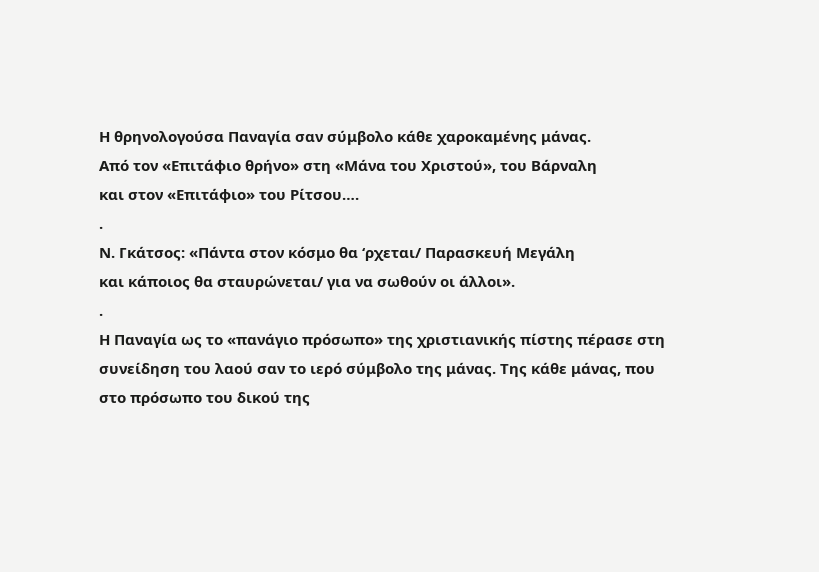Η θρηνολογούσα Παναγία σαν σύμβολο κάθε χαροκαμένης μάνας.
Από τον «Επιτάφιο θρήνο» στη «Μάνα του Χριστού», του Βάρναλη
και στον «Επιτάφιο» του Ρίτσου….
.
Ν. Γκάτσος: «Πάντα στον κόσμο θα ‘ρχεται/ Παρασκευή Μεγάλη
και κάποιος θα σταυρώνεται/ για να σωθούν οι άλλοι».
.
Η Παναγία ως το «πανάγιο πρόσωπο» της χριστιανικής πίστης πέρασε στη συνείδηση του λαού σαν το ιερό σύμβολο της μάνας. Της κάθε μάνας, που στο πρόσωπο του δικού της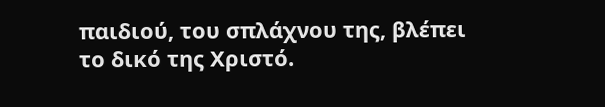παιδιού, του σπλάχνου της, βλέπει το δικό της Χριστό.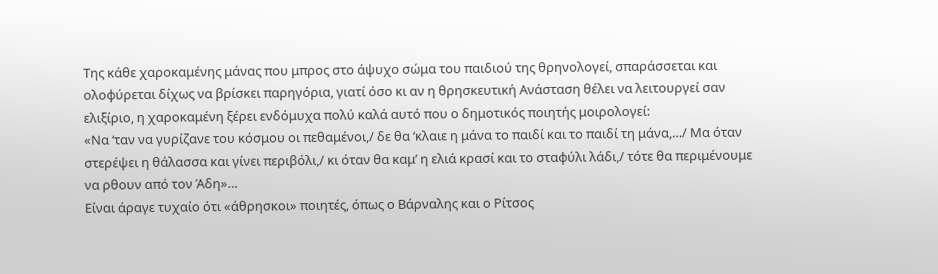Της κάθε χαροκαμένης μάνας που μπρος στο άψυχο σώμα του παιδιού της θρηνολογεί, σπαράσσεται και ολοφύρεται δίχως να βρίσκει παρηγόρια, γιατί όσο κι αν η θρησκευτική Ανάσταση θέλει να λειτουργεί σαν ελιξίριο, η χαροκαμένη ξέρει ενδόμυχα πολύ καλά αυτό που ο δημοτικός ποιητής μοιρολογεί:
«Να ‘ταν να γυρίζανε του κόσμου οι πεθαμένοι,/ δε θα ‘κλαιε η μάνα το παιδί και το παιδί τη μάνα,…/ Μα όταν στερέψει η θάλασσα και γίνει περιβόλι,/ κι όταν θα καμ’ η ελιά κρασί και το σταφύλι λάδι,/ τότε θα περιμένουμε να ρθουν από τον Άδη»…
Είναι άραγε τυχαίο ότι «άθρησκοι» ποιητές, όπως ο Βάρναλης και ο Ρίτσος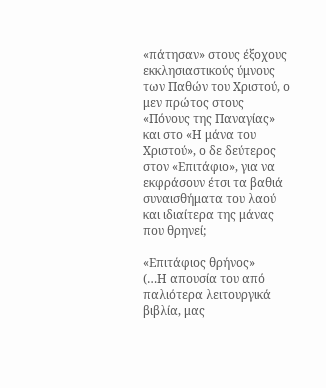«πάτησαν» στους έξοχους εκκλησιαστικούς ύμνους των Παθών του Χριστού, ο μεν πρώτος στους «Πόνους της Παναγίας» και στο «Η μάνα του Χριστού», ο δε δεύτερος στον «Επιτάφιο», για να εκφράσουν έτσι τα βαθιά συναισθήματα του λαού και ιδιαίτερα της μάνας που θρηνεί;

«Επιτάφιος θρήνος»
(…Η απουσία του από παλιότερα λειτουργικά βιβλία, μας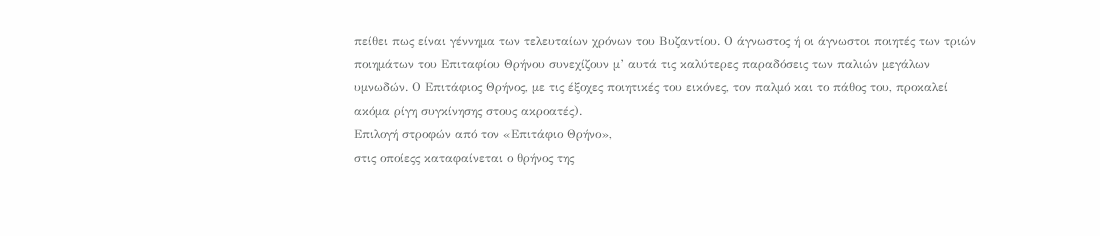πείθει πως είναι γέννημα των τελευταίων χρόνων του Βυζαντίου. Ο άγνωστος ή οι άγνωστοι ποιητές των τριών ποιημάτων του Επιταφίου Θρήνου συνεχίζουν μ’ αυτά τις καλύτερες παραδόσεις των παλιών μεγάλων υμνωδών. Ο Επιτάφιος Θρήνος, με τις έξοχες ποιητικές του εικόνες, τον παλμό και το πάθος του, προκαλεί ακόμα ρίγη συγκίνησης στους ακροατές).
Επιλογή στροφών από τον «Επιτάφιο Θρήνο»,
στις οποίεςς καταφαίνεται ο θρήνος της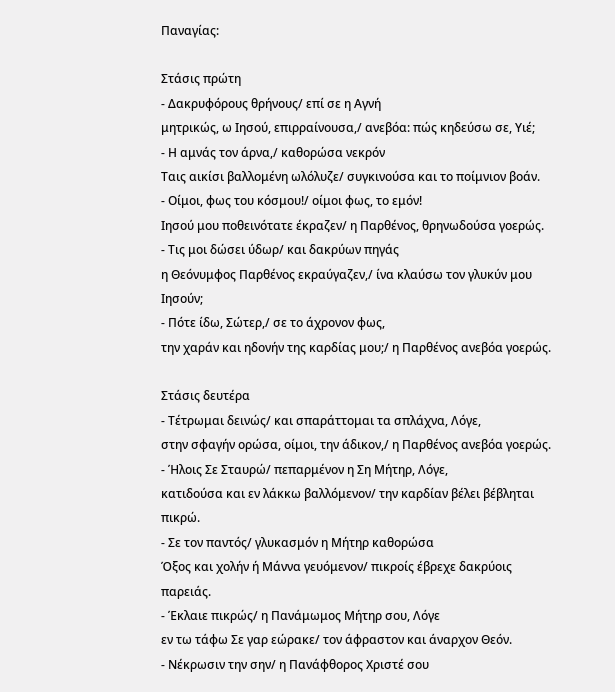Παναγίας:

Στάσις πρώτη
- Δακρυφόρους θρήνους/ επί σε η Αγνή
μητρικώς, ω Ιησού, επιρραίνουσα,/ ανεβόα: πώς κηδεύσω σε, Υιέ;
- Η αμνάς τον άρνα,/ καθορώσα νεκρόν
Ταις αικίσι βαλλομένη ωλόλυζε/ συγκινούσα και το ποίμνιον βοάν.
- Οίμοι, φως του κόσμου!/ οίμοι φως, το εμόν!
Ιησού μου ποθεινότατε έκραζεν/ η Παρθένος, θρηνωδούσα γοερώς.
- Τις μοι δώσει ύδωρ/ και δακρύων πηγάς
η Θεόνυμφος Παρθένος εκραύγαζεν,/ ίνα κλαύσω τον γλυκύν μου Ιησούν;
- Πότε ίδω, Σώτερ,/ σε το άχρονον φως,
την χαράν και ηδονήν της καρδίας μου;/ η Παρθένος ανεβόα γοερώς.

Στάσις δευτέρα
- Τέτρωμαι δεινώς/ και σπαράττομαι τα σπλάχνα, Λόγε,
στην σφαγήν ορώσα, οίμοι, την άδικον,/ η Παρθένος ανεβόα γοερώς.
- Ήλοις Σε Σταυρώ/ πεπαρμένον η Ση Μήτηρ, Λόγε,
κατιδούσα και εν λάκκω βαλλόμενον/ την καρδίαν βέλει βέβληται πικρώ.
- Σε τον παντός/ γλυκασμόν η Μήτηρ καθορώσα
Όξος και χολήν ή Μάννα γευόμενον/ πικροίς έβρεχε δακρύοις παρειάς.
- Έκλαιε πικρώς/ η Πανάμωμος Μήτηρ σου, Λόγε
εν τω τάφω Σε γαρ εώρακε/ τον άφραστον και άναρχον Θεόν.
- Νέκρωσιν την σην/ η Πανάφθορος Χριστέ σου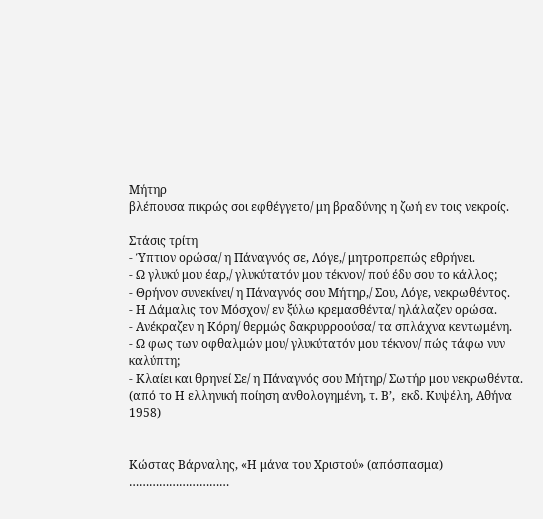Μήτηρ
βλέπουσα πικρώς σοι εφθέγγετο/ μη βραδύνης η ζωή εν τοις νεκροίς.

Στάσις τρίτη
- Ύπτιον ορώσα/ η Πάναγνός σε, Λόγε,/ μητροπρεπώς εθρήνει.
- Ω γλυκύ μου έαρ,/ γλυκύτατόν μου τέκνον/ πού έδυ σου το κάλλος;
- Θρήνον συνεκίνει/ η Πάναγνός σου Μήτηρ,/ Σου, Λόγε, νεκρωθέντος.
- Η Δάμαλις τον Μόσχον/ εν ξύλω κρεμασθέντα/ ηλάλαζεν ορώσα.
- Ανέκραζεν η Κόρη/ θερμώς δακρυρροούσα/ τα σπλάχνα κεντωμένη.
- Ω φως των οφθαλμών μου/ γλυκύτατόν μου τέκνον/ πώς τάφω νυν καλύπτη;
- Κλαίει και θρηνεί Σε/ η Πάναγνός σου Μήτηρ/ Σωτήρ μου νεκρωθέντα.
(από το Η ελληνική ποίηση ανθολογημένη, τ. Β’,  εκδ. Κυψέλη, Αθήνα 1958)


Κώστας Βάρναλης, «Η μάνα του Χριστού» (απόσπασμα)
…………………………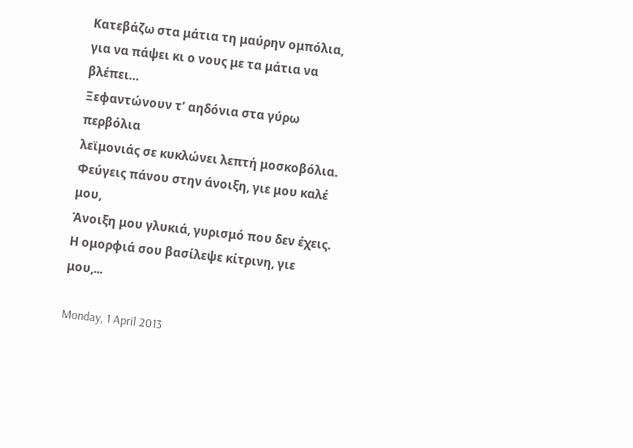Κατεβάζω στα μάτια τη μαύρην ομπόλια,
για να πάψει κι ο νους με τα μάτια να βλέπει…
Ξεφαντώνουν τ’ αηδόνια στα γύρω περβόλια
λεϊμονιάς σε κυκλώνει λεπτή μοσκοβόλια.
Φεύγεις πάνου στην άνοιξη, γιε μου καλέ μου,
Άνοιξη μου γλυκιά, γυρισμό που δεν έχεις.
Η ομορφιά σου βασίλεψε κίτρινη, γιε μου,...

Monday, 1 April 2013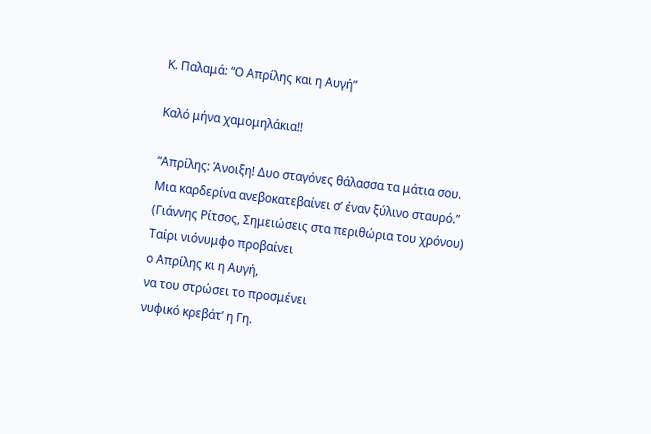Κ. Παλαμά: “Ο Απρίλης και η Αυγή”

Καλό μήνα χαμομηλάκια!!

“Απρίλης: Άνοιξη! Δυο σταγόνες θάλασσα τα μάτια σου.
Μια καρδερίνα ανεβοκατεβαίνει σ’ έναν ξύλινο σταυρό.”
(Γιάννης Ρίτσος, Σημειώσεις στα περιθώρια του χρόνου)
Ταίρι νιόνυμφο προβαίνει
ο Απρίλης κι η Αυγή,
να του στρώσει το προσμένει
νυφικό κρεβάτ’ η Γη.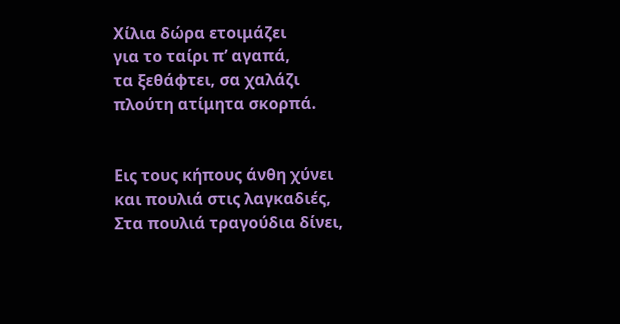Χίλια δώρα ετοιμάζει
για το ταίρι π’ αγαπά,
τα ξεθάφτει, σα χαλάζι
πλούτη ατίμητα σκορπά.


Εις τους κήπους άνθη χύνει
και πουλιά στις λαγκαδιές,
Στα πουλιά τραγούδια δίνει,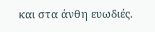και στα άνθη ευωδιές.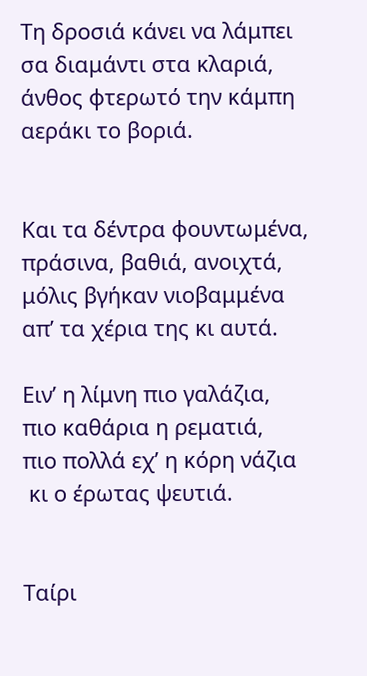Τη δροσιά κάνει να λάμπει
σα διαμάντι στα κλαριά,
άνθος φτερωτό την κάμπη
αεράκι το βοριά.


Και τα δέντρα φουντωμένα,
πράσινα, βαθιά, ανοιχτά,
μόλις βγήκαν νιοβαμμένα
απ’ τα χέρια της κι αυτά.

Ειν’ η λίμνη πιο γαλάζια,
πιο καθάρια η ρεματιά,
πιο πολλά εχ’ η κόρη νάζια
 κι ο έρωτας ψευτιά.


Ταίρι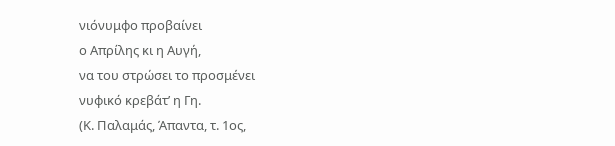νιόνυμφο προβαίνει
ο Απρίλης κι η Αυγή,
να του στρώσει το προσμένει
νυφικό κρεβάτ’ η Γη.
(Κ. Παλαμάς, Άπαντα, τ. 1ος,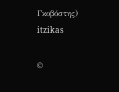Γκοβόστης)
itzikas

©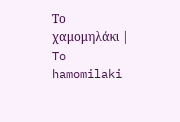Το χαμομηλάκι | To hamomilaki